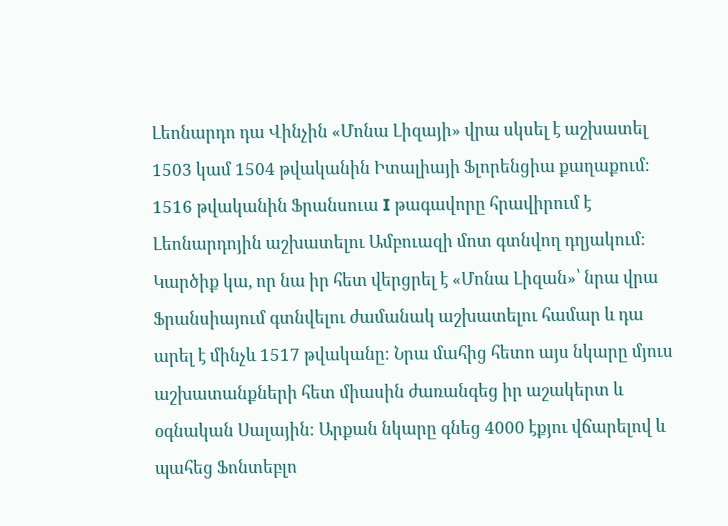Լեոնարդո դա Վինչին «Մոնա Լիզայի» վրա սկսել է աշխատել 1503 կամ 1504 թվականին Իտալիայի Ֆլորենցիա քաղաքում։ 1516 թվականին Ֆրանսուա I թագավորը հրավիրում է Լեոնարդոյին աշխատելու Ամբուազի մոտ գտնվող դղյակում։ Կարծիք կա, որ նա իր հետ վերցրել է «Մոնա Լիզան»՝ նրա վրա Ֆրանսիայում գտնվելու ժամանակ աշխատելու համար և դա արել է մինչև 1517 թվականը։ Նրա մահից հետո այս նկարը մյուս աշխատանքների հետ միասին ժառանգեց իր աշակերտ և օգնական Սալային։ Արքան նկարը գնեց 4000 էքյու վճարելով և պահեց Ֆոնտեբլո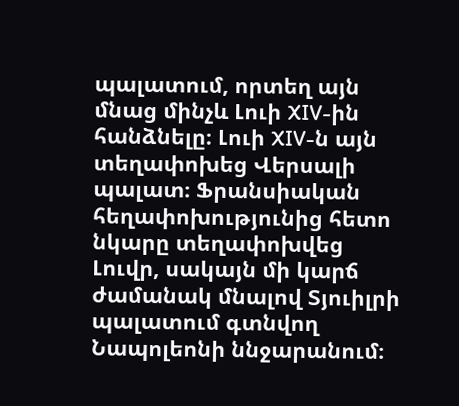պալատում, որտեղ այն մնաց մինչև Լուի XIV-ին հանձնելը։ Լուի XIV-ն այն տեղափոխեց Վերսալի պալատ։ Ֆրանսիական հեղափոխությունից հետո նկարը տեղափոխվեց Լուվր, սակայն մի կարճ ժամանակ մնալով Տյուիլրի պալատում գտնվող Նապոլեոնի ննջարանում։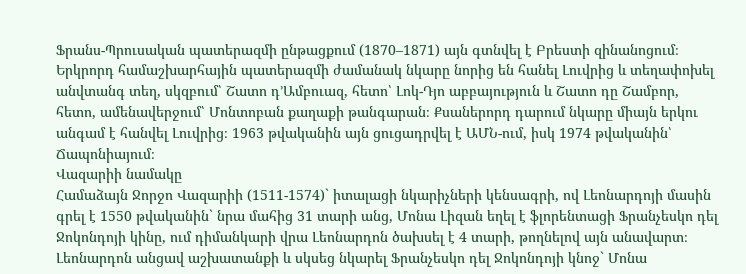Ֆրանս-Պրուսական պատերազմի ընթացքում (1870–1871) այն գտնվել է Բրեստի զինանոցում։
Երկրորդ համաշխարհային պատերազմի ժամանակ նկարը նորից են հանել Լուվրից և տեղափոխել անվտանգ տեղ, սկզբում՝ Շատո դ’Ամբուազ, հետո՝ Լոկ-Դյո աբբայություն և Շատո դը Շամբոր, հետո, ամենավերջում՝ Մոնտոբան քաղաքի թանգարան։ Քսաներորդ դարում նկարը միայն երկու անգամ է հանվել Լուվրից։ 1963 թվականին այն ցուցադրվել է ԱՄՆ-ում, իսկ 1974 թվականին՝ Ճապոնիայում։
Վազարիի նամակը
Համաձայն Ջորջո Վազարիի (1511-1574)` իտալացի նկարիչների կենսագրի, ով Լեոնարդոյի մասին գրել է 1550 թվականին` նրա մահից 31 տարի անց, Մոնա Լիզան եղել է ֆլորենտացի Ֆրանչեսկո դել Ջոկոնդոյի կինը, ում դիմանկարի վրա Լեոնարդոն ծախսել է 4 տարի, թողնելով այն անավարտ։
Լեոնարդոն անցավ աշխատանքի և սկսեց նկարել Ֆրանչեսկո դել Ջոկոնդոյի կնոջ` Մոնա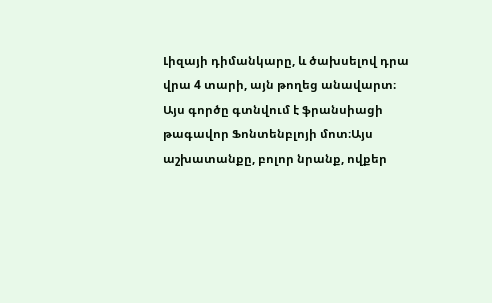Լիզայի դիմանկարը, և ծախսելով դրա վրա 4 տարի, այն թողեց անավարտ։ Այս գործը գտնվում է ֆրանսիացի թագավոր Ֆոնտենբլոյի մոտ։Այս աշխատանքը, բոլոր նրանք, ովքեր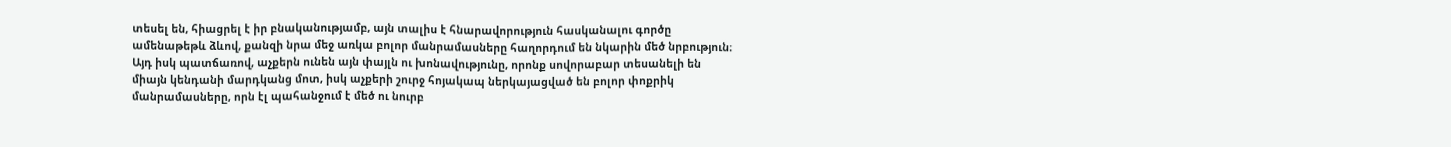տեսել են, հիացրել է իր բնականությամբ, այն տալիս է հնարավորություն հասկանալու գործը ամենաթեթև ձևով, քանզի նրա մեջ առկա բոլոր մանրամասները հաղորդում են նկարին մեծ նրբություն։ Այդ իսկ պատճառով, աչքերն ունեն այն փայլն ու խոնավությունը, որոնք սովորաբար տեսանելի են միայն կենդանի մարդկանց մոտ, իսկ աչքերի շուրջ հոյակապ ներկայացված են բոլոր փոքրիկ մանրամասները, որն էլ պահանջում է մեծ ու նուրբ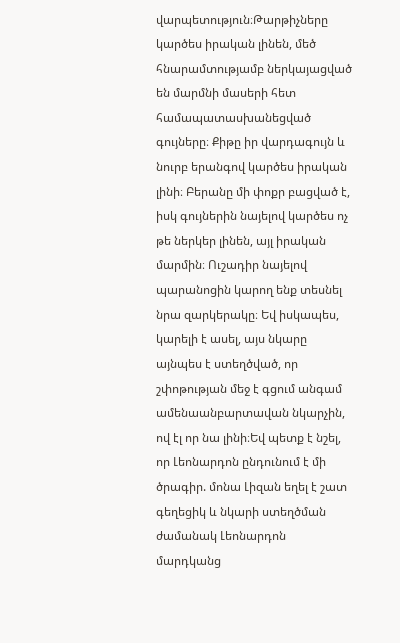վարպետություն։Թարթիչները կարծես իրական լինեն, մեծ հնարամտությամբ ներկայացված են մարմնի մասերի հետ համապատասխանեցված գույները։ Քիթը իր վարդագույն և նուրբ երանգով կարծես իրական լինի։ Բերանը մի փոքր բացված է, իսկ գույներին նայելով կարծես ոչ թե ներկեր լինեն, այլ իրական մարմին։ Ուշադիր նայելով պարանոցին կարող ենք տեսնել նրա զարկերակը։ Եվ իսկապես, կարելի է ասել, այս նկարը այնպես է ստեղծված, որ շփոթության մեջ է գցում անգամ ամենաանբարտավան նկարչին, ով էլ որ նա լինի։Եվ պետք է նշել, որ Լեոնարդոն ընդունում է մի ծրագիր. մոնա Լիզան եղել է շատ գեղեցիկ և նկարի ստեղծման ժամանակ Լեոնարդոն մարդկանց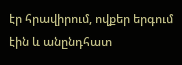էր հրավիրում, ովքեր երգում էին և անընդհատ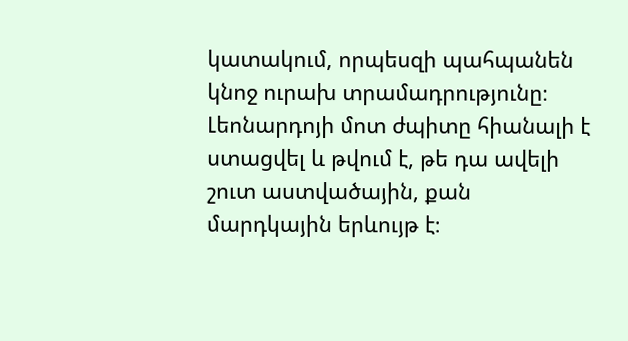կատակում, որպեսզի պահպանեն կնոջ ուրախ տրամադրությունը։ Լեոնարդոյի մոտ ժպիտը հիանալի է ստացվել և թվում է, թե դա ավելի շուտ աստվածային, քան մարդկային երևույթ է։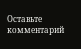Оставьте комментарий